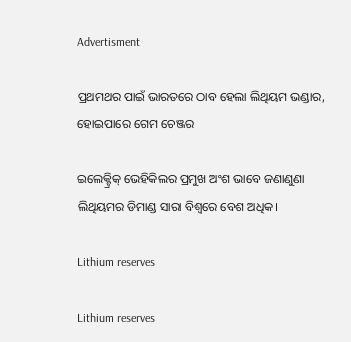Advertisment

ପ୍ରଥମଥର ପାଇଁ ଭାରତରେ ଠାବ ହେଲା ଲିଥିୟମ ଭଣ୍ଡାର, ହୋଇପାରେ ଗେମ ଚେଞ୍ଜର

ଇଲେକ୍ଟ୍ରିକ୍ ଭେହିକିଲର ପ୍ରମୁଖ ଅଂଶ ଭାବେ ଜଣାଣୁଣା ଲିଥିୟମର ଡିମାଣ୍ଡ ସାରା ବିଶ୍ୱରେ ବେଶ ଅଧିକ।

Lithium reserves

Lithium reserves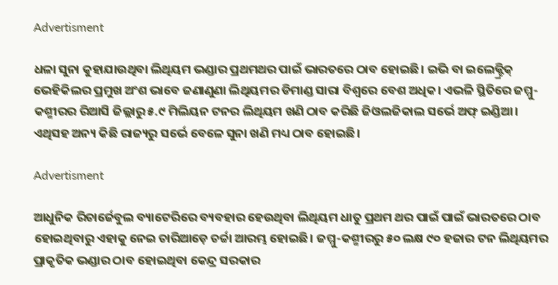Advertisment

ଧଳା ସୁନା କୁହାଯାଉଥିବା ଲିଥିୟମ ଭଣ୍ଡାର ପ୍ରଥମଥର ପାଇଁ ଭାରତରେ ଠାବ ହୋଇଛି। ଇଭି ବା ଇଲେକ୍ଟ୍ରିକ୍ ଭେହିକିଲର ପ୍ରମୁଖ ଅଂଶ ଭାବେ ଜଣାଣୁଣା ଲିଥିୟମର ଡିମାଣ୍ଡ ସାରା ବିଶ୍ୱରେ ବେଶ ଅଧିକ। ଏଭଳି ସ୍ଥିତିରେ ଜମ୍ମୁ- କଶ୍ମୀରର ରିଆସି ଜିଲ୍ଲାରୁ ୫.୯ ମିଲିୟନ ଟନର ଲିଥିୟମ ଖଣି ଠାବ କରିଛି ଜିଓଲଜିକାଲ ସର୍ଭେ ଅଫ୍ ଇଣ୍ଡିଆ। ଏଥିସହ ଅନ୍ୟ କିଛି ରାଜ୍ୟରୁ ସର୍ଭେ ବେଳେ ସୁନା ଖଣି ମଧ୍ୟ ଠାବ ହୋଇଛି।

Advertisment

ଆଧୁନିକ ରିଚାର୍ଜେବୁଲ ବ୍ୟାଟେରିରେ ବ୍ୟବହାର ହେଉଥିବା ଲିଥିୟମ ଧାତୁ ପ୍ରଥମ ଥର ପାଇଁ ପାଇଁ ଭାରତରେ ଠାବ ହୋଇଥିବାରୁ ଏହାକୁ ନେଇ ଚାରିଆଡ଼େ ଚର୍ଚ୍ଚା ଆରମ୍ଭ ହୋଇଛି। ଜମ୍ମୁ-କଶ୍ମୀରରୁ ୫୦ ଲକ୍ଷ ୯୦ ହଜାର ଟନ ଲିଥିୟମର ପ୍ରାକୃତିକ ଭଣ୍ଡାର ଠାବ ହୋଇଥିବା କେନ୍ଦ୍ର ସରକାର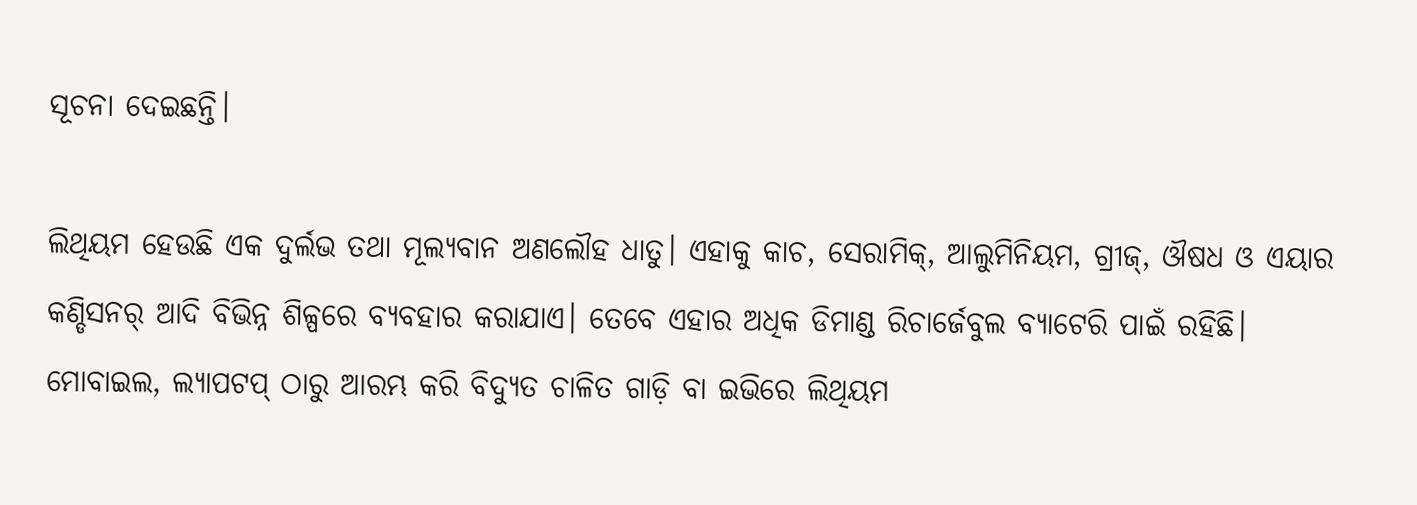ସୂଚନା ଦେଇଛନ୍ତି।

ଲିଥିୟମ ହେଉଛି ଏକ ଦୁର୍ଲଭ ତଥା ମୂଲ୍ୟବାନ ଅଣଲୌହ ଧାତୁ। ଏହାକୁ କାଚ, ସେରାମିକ୍, ଆଲୁମିନିୟମ, ଗ୍ରୀଜ୍, ଔଷଧ ଓ ଏୟାର କଣ୍ଡିସନର୍ ଆଦି ବିଭିନ୍ନ ଶିଳ୍ପରେ ବ୍ୟବହାର କରାଯାଏ। ତେବେ ଏହାର ଅଧିକ ଡିମାଣ୍ଡ ରିଚାର୍ଜେବୁଲ ବ୍ୟାଟେରି ପାଇଁ ରହିଛି। ମୋବାଇଲ, ଲ୍ୟାପଟପ୍‌ ଠାରୁ ଆରମ୍ଭ କରି ବିଦ୍ୟୁତ ଚାଳିତ ଗାଡ଼ି ବା ଇଭିରେ ଲିଥିୟମ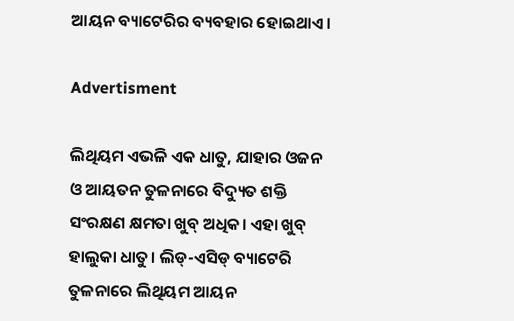ଆୟନ ବ୍ୟାଟେରିର ବ୍ୟବହାର ହୋଇଥାଏ।

Advertisment

ଲିଥିୟମ ଏଭଳି ଏକ ଧାତୁ, ଯାହାର ଓଜନ ଓ ଆୟତନ ତୁଳନାରେ ବିଦ୍ୟୁତ ଶକ୍ତି ସଂରକ୍ଷଣ କ୍ଷମତା ଖୁବ୍ ଅଧିକ। ଏହା ଖୁବ୍ ହାଲୁକା ଧାତୁ। ଲିଡ୍-ଏସିଡ୍ ବ୍ୟାଟେରି ତୁଳନାରେ ଲିଥିୟମ ଆୟନ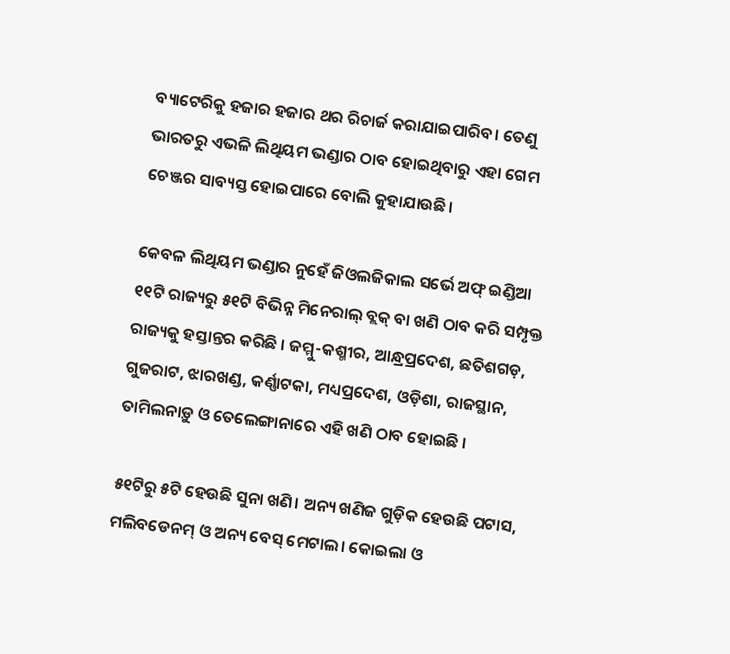ବ୍ୟାଟେରିକୁ ହଜାର ହଜାର ଥର ରିଚାର୍ଜ କରାଯାଇପାରିବ। ତେଣୁ ଭାରତରୁ ଏଭଳି ଲିଥିୟମ ଭଣ୍ଡାର ଠାବ ହୋଇଥିବାରୁ ଏହା ଗେମ ଚେଞ୍ଜର ସାବ୍ୟସ୍ତ ହୋଇପାରେ ବୋଲି କୁହାଯାଉଛି।

କେବଳ ଲିଥିୟମ ଭଣ୍ଡାର ନୁହେଁ ଜିଓଲଜିକାଲ ସର୍ଭେ ଅଫ୍ ଇଣ୍ଡିଆ ୧୧ଟି ରାଜ୍ୟରୁ ୫୧ଟି ବିଭିନ୍ନ ମିନେରାଲ୍ ବ୍ଲକ୍ ବା ଖଣି ଠାବ କରି ସମ୍ପୃକ୍ତ ରାଜ୍ୟକୁ ହସ୍ତାନ୍ତର କରିଛି । ଜମ୍ମୁ-କଶ୍ମୀର, ଆନ୍ଧ୍ରପ୍ରଦେଶ, ଛତିଶଗଡ଼, ଗୁଜରାଟ, ଝାରଖଣ୍ଡ, କର୍ଣ୍ଣାଟକା, ମଧ୍ୟପ୍ରଦେଶ, ଓଡ଼ିଶା, ରାଜସ୍ଥାନ, ତାମିଲନାଡ଼ୁ ଓ ତେଲେଙ୍ଗାନାରେ ଏହି ଖଣି ଠାବ ହୋଇଛି ।

୫୧ଟିରୁ ୫ଟି ହେଉଛି ସୁନା ଖଣି। ଅନ୍ୟ ଖଣିଜ ଗୁଡ଼ିକ ହେଉଛି ପଟାସ, ମଲିବଡେନମ୍ ଓ ଅନ୍ୟ ବେସ୍ ମେଟାଲ। କୋଇଲା ଓ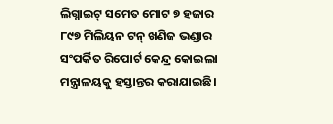ଲିଗ୍ନାଇଟ୍ ସମେତ ମୋଟ ୭ ହଜାର ୮୯୭ ମିଲିୟନ ଟନ୍ ଖଣିଜ ଭଣ୍ଡାର ସଂପର୍କିତ ରିପୋର୍ଟ କେନ୍ଦ୍ର କୋଇଲା ମନ୍ତ୍ରାଳୟକୁ ହସ୍ତାନ୍ତର କରାଯାଇଛି।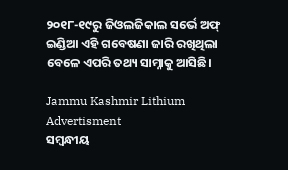୨୦୧୮-୧୯ରୁ ଜିଓଲଜିକାଲ ସର୍ଭେ ଅଫ୍ ଇଣ୍ଡିଆ ଏହି ଗବେଷଣା ଜାରି ରଖିଥିଲା ବେଳେ ଏପରି ତଥ୍ୟ ସାମ୍ନାକୁ ଆସିଛି।

Jammu Kashmir Lithium
Advertisment
ସମ୍ବନ୍ଧୀୟ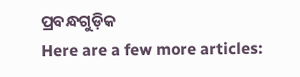ପ୍ରବନ୍ଧଗୁଡ଼ିକ
Here are a few more articles: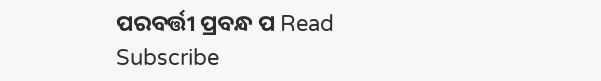ପରବର୍ତ୍ତୀ ପ୍ରବନ୍ଧ ପ Read
Subscribe